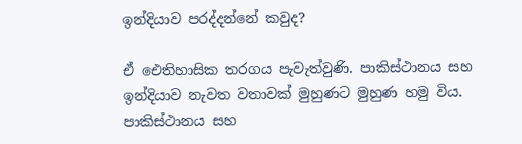ඉන්දියාව පරද්දන්නේ කවුද?

ඒ ඓතිහාසික තරගය පැවැත්වුණි. පාකිස්ථානය සහ ඉන්දියාව නැවත වතාවක් මුහුණට මුහුණ හමු විය. පාකිස්ථානය සහ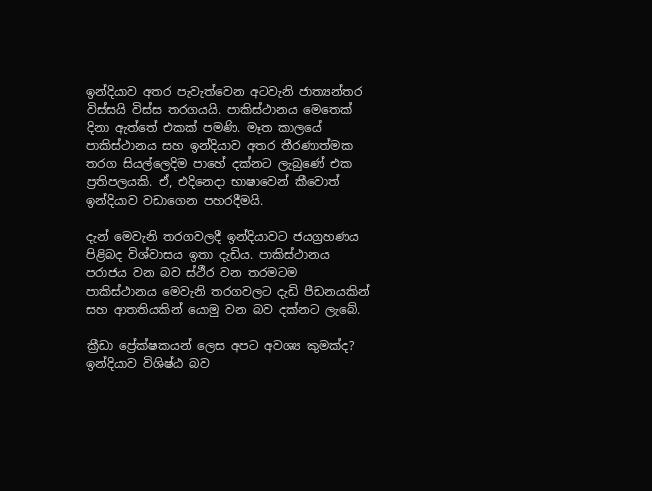ඉන්දියාව අතර පැවැත්වෙන අටවැනි ජාත්‍යන්තර විස්සයි විස්ස තරගයයි. පාකිස්ථානය මෙතෙක් දිනා ඇත්තේ එකක් පමණි. මෑත කාලයේ පාකිස්ථානය සහ ඉන්දියාව අතර තීරණාත්මක තරග සියල්ලෙදිම පාහේ දක්නට ලැබුණේ එක ප්‍රතිපලයකි. ඒ, එදිනෙදා භාෂාවෙන් කීවොත් ඉන්දියාව වඩාගෙන පහරදීමයි.

දැන් මෙවැනි තරගවලදී ඉන්දියාවට ජයග්‍රහණය පිළිබද විශ්වාසය ඉතා දැඩිය. පාකිස්ථානය පරාජය වන බව ස්ථීර වන තරමටම පාකිස්ථානය මෙවැනි තරගවලට දැඩි පීඩනයකින් සහ ආතතියකින් යොමු වන බව දක්නට ලැබේ.

ක්‍රීඩා ප්‍රේක්ෂකයන් ලෙස අපට අවශ්‍ය කුමක්ද? ඉන්දියාව විශිෂ්ඨ බව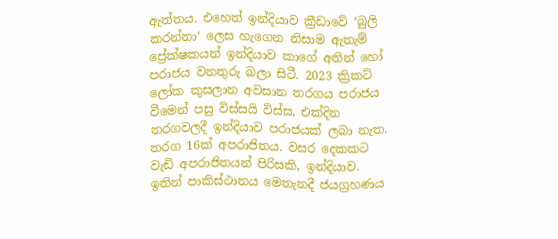ඇත්තය. එහෙත් ඉන්දියාව ක්‍රීඩාවේ ‘බුලි කරන්නා‘ ලෙස හැගෙන නිසාම ඇතැම් ප්‍රේක්ෂකයන් ඉන්දියාව කාගේ අතින් හෝ පරාජය වනතුරු බලා සිටී. 2023 ක්‍රිකට් ලෝක කුසලාන අවසාන තරගය පරාජය වීමෙන් පසු විස්සයි විස්ස, එක්දින තරගවලදී ඉන්දියාව පරාජයක් ලබා නැත. තරග 16ක් අපරාජිතය. වසර දෙකකට වැඩි අපරාජිතයන් පිරිසකි, ඉන්දියාව. ඉතින් පාකිස්ථානය මෙතැනදී ජයග්‍රහණය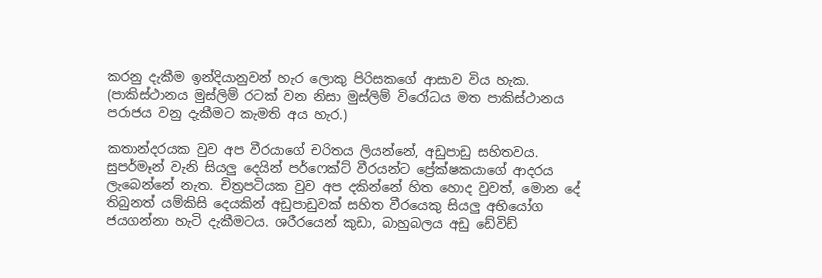කරනු දැකීම ඉන්දියානුවන් හැර ලොකු පිරිසකගේ ආසාව විය හැක. (පාකිස්ථානය මුස්ලිම් රටක් වන නිසා මුස්ලිම් විරෝධය මත පාකිස්ථානය පරාජය වනු දැකීමට කැමති අය හැර.)

කතාන්දරයක වුව අප වීරයාගේ චරිතය ලියන්නේ, අඩුපාඩු සහිතවය. සුපර්මෑන් වැනි සියලු දෙයින් පර්ෆෙක්ට් වීරයන්ට ප්‍රේක්ෂකයාගේ ආදරය ලැබෙන්නේ නැත. චිත්‍රපටියක වුව අප දකින්නේ හිත හොද වුවත්, මොන දේ තිබුනත් යම්කිසි දෙයකින් අඩුපාඩුවක් සහිත වීරයෙකු සියලු අභියෝග ජයගන්නා හැටි දැකීමටය. ශරීරයෙන් කුඩා, බාහුබලය අඩු ඩේවිඩ්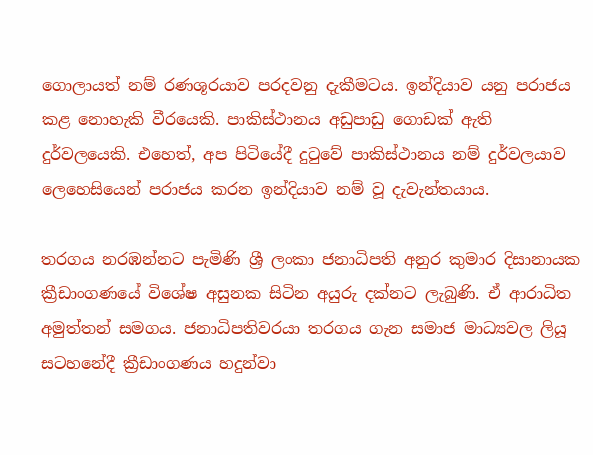ගොලායත් නම් රණශූරයාව පරදවනු දැකීමටය. ඉන්දියාව යනු පරාජය කළ නොහැකි වීරයෙකි. පාකිස්ථානය අඩුපාඩු ගොඩක් ඇති දුර්වලයෙකි. එහෙත්, අප පිටියේදී දුටුවේ පාකිස්ථානය නම් දුර්වලයාව ලෙහෙසියෙන් පරාජය කරන ඉන්දියාව නම් වූ දැවැන්තයාය.

තරගය නරඹන්නට පැමිණි ශ්‍රී ලංකා ජනාධිපති අනුර කුමාර දිසානායක ක්‍රීඩාංගණයේ විශේෂ අසුනක සිටින අයුරු දක්නට ලැබුණි. ඒ ආරාධිත අමුත්තන් සමගය. ජනාධිපතිවරයා තරගය ගැන සමාජ මාධ්‍යවල ලියූ සටහනේදී ක්‍රීඩාංගණය හදුන්වා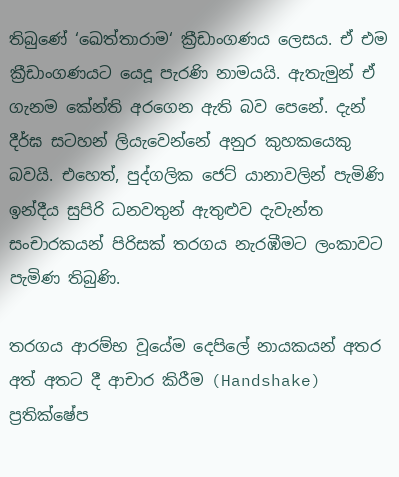තිබුණේ ‘ඛෙත්තාරාම‘ ක්‍රීඩාංගණය ලෙසය. ඒ එම ක්‍රීඩාංගණයට යෙදූ පැරණි නාමයයි. ඇතැමුන් ඒ ගැනම කේන්ති අරගෙන ඇති බව පෙනේ. දැන් දීර්ඝ සටහන් ලියැවෙන්නේ අනුර කුහකයෙකු බවයි. එහෙත්, පුද්ගලික ජෙට් යානාවලින් පැමිණි ඉන්දීය සුපිරි ධනවතුන් ඇතුළුව දැවැන්ත සංචාරකයන් පිරිසක් තරගය නැරඹීමට ලංකාවට පැමිණ තිබුණි.

තරගය ආරම්භ වූයේම දෙපිලේ නායකයන් අතර අත් අතට දී ආචාර කිරීම (Handshake) ප්‍රතික්ෂේප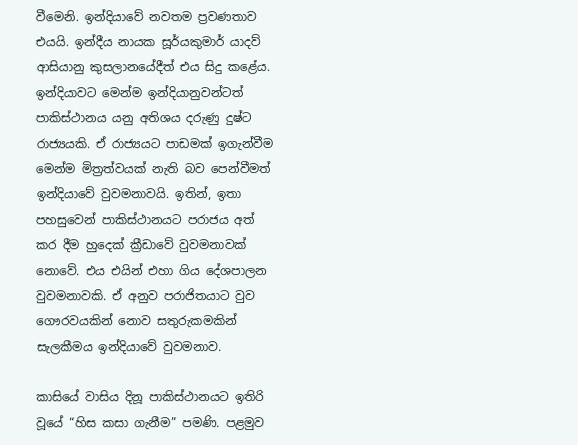වීමෙනි. ඉන්දියාවේ නවතම ප්‍රවණතාව එයයි. ඉන්දීය නායක සූර්යකුමාර් යාදව් ආසියානු කුසලානයේදීත් එය සිදු කළේය. ඉන්දියාවට මෙන්ම ඉන්දියානුවන්ටත් පාකිස්ථානය යනු අතිශය දරුණු දුෂ්ට රාජ්‍යයකි. ඒ රාජ්‍යයට පාඩමක් ඉගැන්වීම මෙන්ම මිත්‍රත්වයක් නැති බව පෙන්වීමත් ඉන්දියාවේ වුවමනාවයි. ඉතින්, ඉතා පහසුවෙන් පාකිස්ථානයට පරාජය අත් කර දීම හුදෙක් ක්‍රීඩාවේ වුවමනාවක් නොවේ. එය එයින් එහා ගිය දේශපාලන වුවමනාවකි. ඒ අනුව පරාජිතයාට වුව ගෞරවයකින් නොව සතුරුකමකින් සැලකීමය ඉන්දියාවේ වුවමනාව.

කාසියේ වාසිය දිනූ පාකිස්ථානයට ඉතිරි වූයේ “හිස කසා ගැනීම” පමණි. පළමුව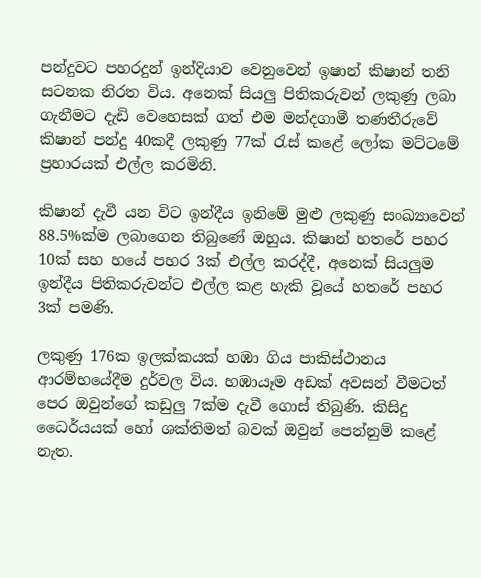පන්දුවට පහරදුන් ඉන්දියාව වෙනුවෙන් ඉෂාන් කිෂාන් තනි සටනක නිරත විය. අනෙක් සියලු පිතිකරුවන් ලකුණු ලබා ගැනීමට දැඩි වෙහෙසක් ගත් එම මන්දගාමී තණතීරුවේ කිෂාන් පන්දු 40කදී ලකුණු 77ක් රැස් කළේ ලෝක මට්ටමේ ප්‍රහාරයක් එල්ල කරමිනි.

කිෂාන් දැවී යන විට ඉන්දීය ඉනිමේ මුළු ලකුණු සංඛ්‍යාවෙන් 88.5%ක්ම ලබාගෙන තිබුණේ ඔහුය. කිෂාන් හතරේ පහර 10ක් සහ හයේ පහර 3ක් එල්ල කරද්දී, අනෙක් සියලුම ඉන්දීය පිතිකරුවන්ට එල්ල කළ හැකි වූයේ හතරේ පහර 3ක් පමණි.

ලකුණු 176ක ඉලක්කයක් හඹා ගිය පාකිස්ථානය ආරම්භයේදීම දුර්වල විය. හඹායෑම අඩක් අවසන් වීමටත් පෙර ඔවුන්ගේ කඩුලු 7ක්ම දැවී ගොස් තිබුණි. කිසිදු ධෛර්යයක් හෝ ශක්තිමත් බවක් ඔවුන් පෙන්නුම් කළේ නැත.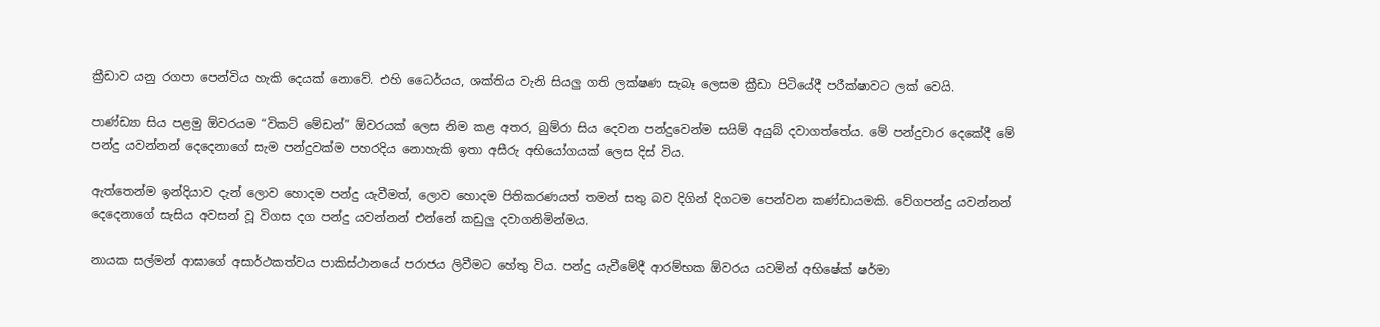ක්‍රීඩාව යනු රගපා පෙන්විය හැකි දෙයක් නොවේ. එහි ධෛර්යය, ශක්තිය වැනි සියලු ගති ලක්ෂණ සැබෑ ලෙසම ක්‍රීඩා පිටියේදී පරීක්ෂාවට ලක් වෙයි.

පාණ්ඩ්‍යා සිය පළමු ඕවරයම “විකට් මේඩන්” ඕවරයක් ලෙස නිම කළ අතර, බුම්රා සිය දෙවන පන්දුවෙන්ම සයිම් අයුබ් දවාගත්තේය. මේ පන්දුවාර දෙකේදී මේ පන්දු යවන්නන් දෙදෙනාගේ සැම පන්දුවක්ම පහරදිය නොහැකි ඉතා අසීරු අභියෝගයක් ලෙස දිස් විය.

ඇත්තෙන්ම ඉන්දියාව දැන් ලොව හොදම පන්දු යැවීමත්, ලොව හොදම පිතිකරණයත් තමන් සතු බව දිගින් දිගටම පෙන්වන කණ්ඩායමකි. වේගපන්දු යවන්නන් දෙදෙනාගේ සැසිය අවසන් වූ විගස දග පන්දු යවන්නන් එන්නේ කඩුලු දවාගනිමින්මය.

නායක සල්මන් ආඝාගේ අසාර්ථකත්වය පාකිස්ථානයේ පරාජය ලිවීමට හේතු විය. පන්දු යැවීමේදී ආරම්භක ඕවරය යවමින් අභිෂේක් ෂර්මා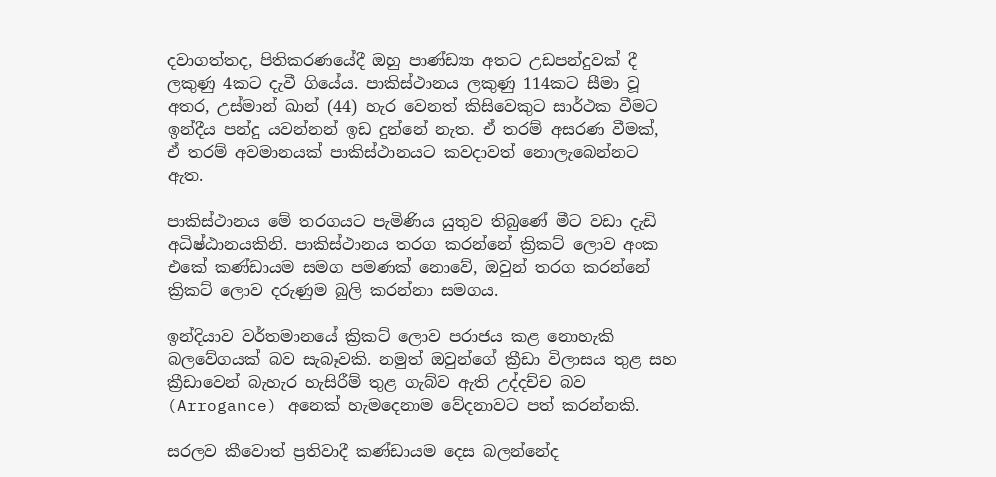දවාගත්තද, පිතිකරණයේදී ඔහු පාණ්ඩ්‍යා අතට උඩපන්දුවක් දී ලකුණු 4කට දැවී ගියේය. පාකිස්ථානය ලකුණු 114කට සීමා වූ අතර, උස්මාන් ඛාන් (44) හැර වෙනත් කිසිවෙකුට සාර්ථක වීමට ඉන්දීය පන්දු යවන්නන් ඉඩ දුන්නේ නැත. ඒ තරම් අසරණ වීමක්, ඒ තරම් අවමානයක් පාකිස්ථානයට කවදාවත් නොලැබෙන්නට ඇත.

පාකිස්ථානය මේ තරගයට පැමිණිය යුතුව තිබුණේ මීට වඩා දැඩි අධිෂ්ඨානයකිනි. පාකිස්ථානය තරග කරන්නේ ක්‍රිකට් ලොව අංක එකේ කණ්ඩායම සමග පමණක් නොවේ, ඔවුන් තරග කරන්නේ ක්‍රිකට් ලොව දරුණුම බුලි කරන්නා සමගය.

ඉන්දියාව වර්තමානයේ ක්‍රිකට් ලොව පරාජය කළ නොහැකි බලවේගයක් බව සැබෑවකි. නමුත් ඔවුන්ගේ ක්‍රීඩා විලාසය තුළ සහ ක්‍රීඩාවෙන් බැහැර හැසිරීම් තුළ ගැබ්ව ඇති උද්දච්ච බව (Arrogance) අනෙක් හැමදෙනාම වේදනාවට පත් කරන්නකි.

සරලව කීවොත් ප්‍රතිවාදී කණ්ඩායම දෙස බලන්නේද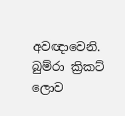අවඥාවෙනි. බුම්රා ක්‍රිකට් ලොව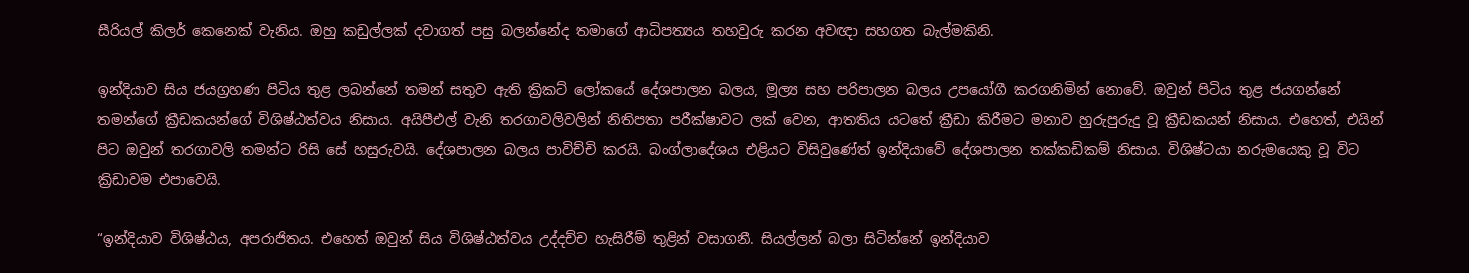සීරියල් කිලර් කෙනෙක් වැනිය. ඔහු කඩුල්ලක් දවාගත් පසු බලන්නේද තමාගේ ආධිපත්‍යය තහවුරු කරන අවඥා සහගත බැල්මකිනි.

ඉන්දියාව සිය ජයග්‍රහණ පිටිය තුළ ලබන්නේ තමන් සතුව ඇති ක්‍රිකට් ලෝකයේ දේශපාලන බලය, මූල්‍ය සහ පරිපාලන බලය උපයෝගී කරගනිමින් නොවේ. ඔවුන් පිටිය තුළ ජයගන්නේ තමන්ගේ ක්‍රීඩකයන්ගේ විශිෂ්ඨත්වය නිසාය. අයිපීඑල් වැනි තරගාවලිවලින් නිතිපතා පරීක්ෂාවට ලක් වෙන, ආතතිය යටතේ ක්‍රීඩා කිරීමට මනාව හුරුපුරුදු වූ ක්‍රීඩකයන් නිසාය. එහෙත්, එයින් පිට ඔවුන් තරගාවලි තමන්ට රිසි සේ හසුරුවයි. දේශපාලන බලය පාවිච්චි කරයි. බංග්ලාදේශය එළියට විසිවුණේත් ඉන්දියාවේ දේශපාලන තක්කඩිකම් නිසාය. විශිෂ්ටයා නරුමයෙකු වූ විට ක්‍රිඩාවම එපාවෙයි.

“ඉන්දියාව විශිෂ්ඨය, අපරාජිතය. එහෙත් ඔවුන් සිය විශිෂ්ඨත්වය උද්දච්ච හැසිරීම් තුළින් වසාගනී. සියල්ලන් බලා සිටින්නේ ඉන්දියාව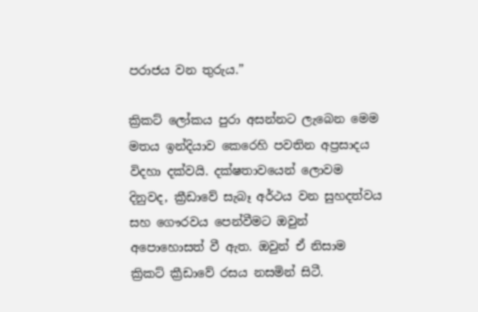පරාජය වන තුරුය.”

ක්‍රිකට් ලෝකය පුරා අසන්නට ලැබෙන මෙම මතය ඉන්දියාව කෙරෙහි පවතින අප්‍රසාදය විදහා දක්වයි. දක්ෂතාවයෙන් ලොවම දිනුවද, ක්‍රීඩාවේ සැබෑ අර්ථය වන සුහදත්වය සහ ගෞරවය පෙන්වීමට ඔවුන් අපොහොසත් වී ඇත. ඔවුන් ඒ නිසාම ක්‍රිකට් ක්‍රීඩාවේ රසය නසමින් සිටී.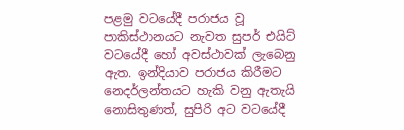පළමු වටයේදී පරාජය වූ පාකිස්ථානයට නැවත සුපර් එයිට් වටයේදී හෝ අවස්ථාවක් ලැබෙනු ඇත. ඉන්දියාව පරාජය කිරීමට නෙදර්ලන්තයට හැකි වනු ඇතැයි නොසිතුණත්, සුපිරි අට වටයේදී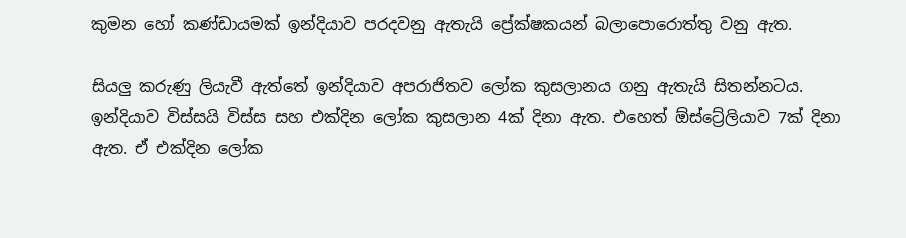කුමන හෝ කණ්ඩායමක් ඉන්දියාව පරදවනු ඇතැයි ප්‍රේක්ෂකයන් බලාපොරොත්තු වනු ඇත.

සියලු කරුණු ලියැවී ඇත්තේ ඉන්දියාව අපරාජිතව ලෝක කුසලානය ගනු ඇතැයි සිතන්නටය. ඉන්දියාව විස්සයි විස්ස සහ එක්දින ලෝක කුසලාන 4ක් දිනා ඇත. එහෙත් ඕස්ට්‍රේලියාව 7ක් දිනා ඇත. ඒ එක්දින ලෝක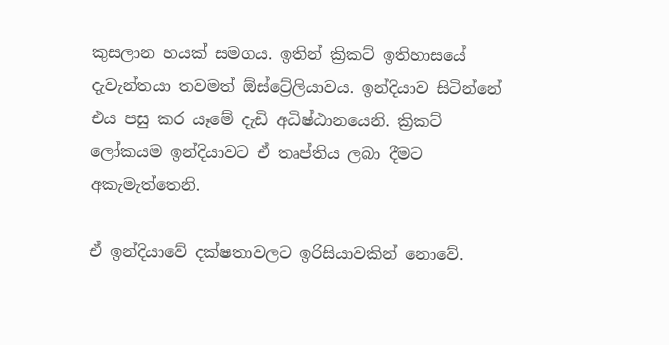කුසලාන හයක් සමගය. ඉතින් ක්‍රිකට් ඉතිහාසයේ දැවැන්තයා තවමත් ඕස්ට්‍රේලියාවය. ඉන්දියාව සිටින්නේ එය පසු කර යෑමේ දැඩි අධිෂ්ඨානයෙනි. ක්‍රිකට් ලෝකයම ඉන්දියාවට ඒ තෘප්තිය ලබා දීමට අකැමැත්තෙනි.

ඒ ඉන්දියාවේ දක්ෂතාවලට ඉරිසියාවකින් නොවේ.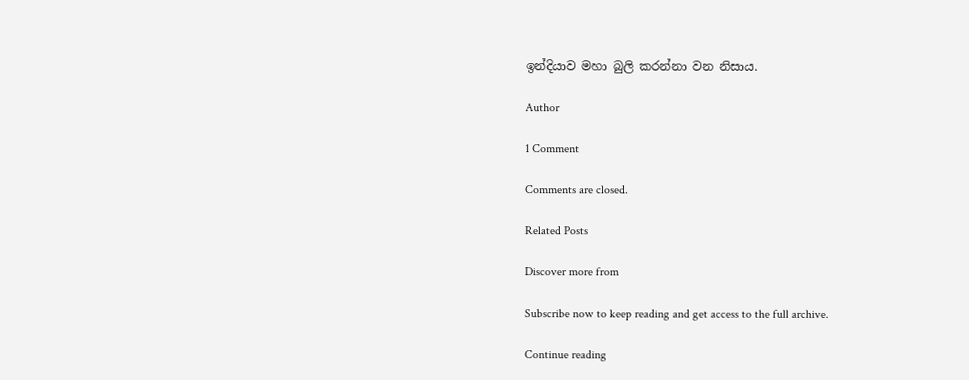ඉන්දියාව මහා බුලි කරන්නා වන නිසාය.

Author

1 Comment

Comments are closed.

Related Posts

Discover more from

Subscribe now to keep reading and get access to the full archive.

Continue reading